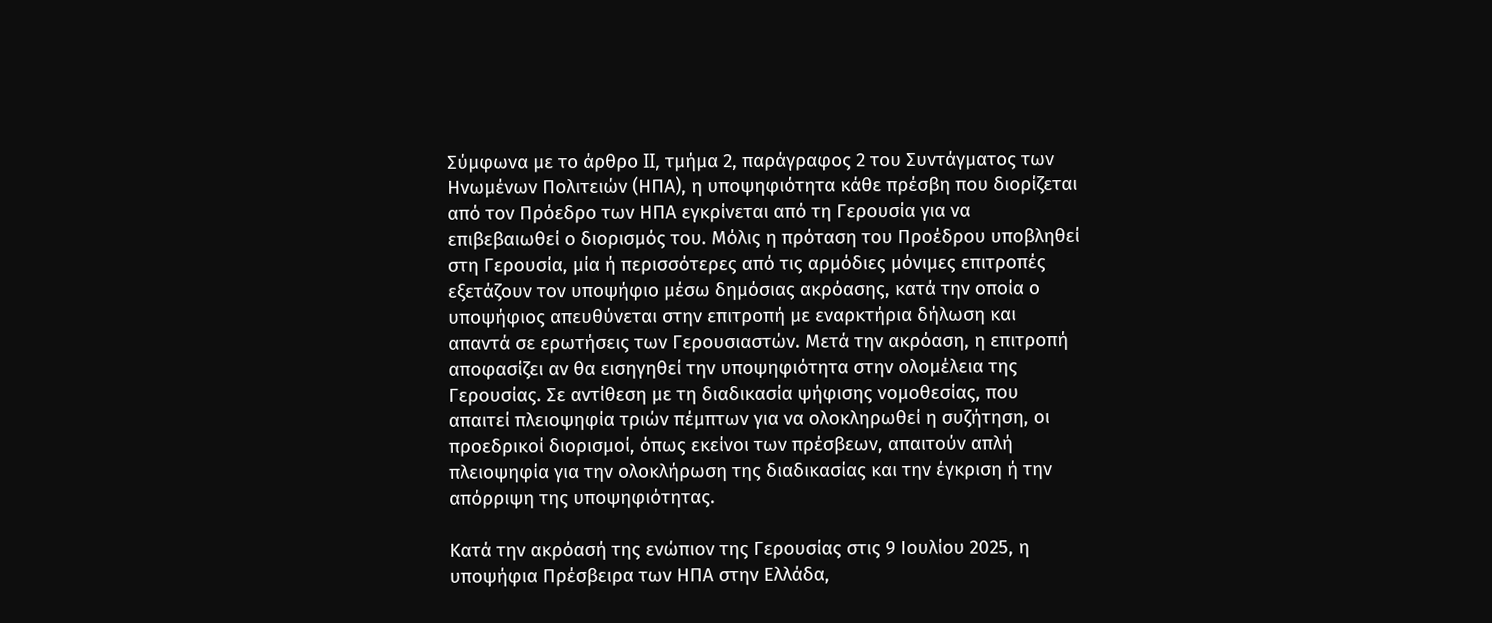Σύμφωνα με το άρθρο II, τμήμα 2, παράγραφος 2 του Συντάγματος των Ηνωμένων Πολιτειών (ΗΠΑ), η υποψηφιότητα κάθε πρέσβη που διορίζεται από τον Πρόεδρο των ΗΠΑ εγκρίνεται από τη Γερουσία για να επιβεβαιωθεί ο διορισμός του. Μόλις η πρόταση του Προέδρου υποβληθεί στη Γερουσία, μία ή περισσότερες από τις αρμόδιες μόνιμες επιτροπές εξετάζουν τον υποψήφιο μέσω δημόσιας ακρόασης, κατά την οποία ο υποψήφιος απευθύνεται στην επιτροπή με εναρκτήρια δήλωση και απαντά σε ερωτήσεις των Γερουσιαστών. Μετά την ακρόαση, η επιτροπή αποφασίζει αν θα εισηγηθεί την υποψηφιότητα στην ολομέλεια της Γερουσίας. Σε αντίθεση με τη διαδικασία ψήφισης νομοθεσίας, που απαιτεί πλειοψηφία τριών πέμπτων για να ολοκληρωθεί η συζήτηση, οι προεδρικοί διορισμοί, όπως εκείνοι των πρέσβεων, απαιτούν απλή πλειοψηφία για την ολοκλήρωση της διαδικασίας και την έγκριση ή την απόρριψη της υποψηφιότητας.

Κατά την ακρόασή της ενώπιον της Γερουσίας στις 9 Ιουλίου 2025, η υποψήφια Πρέσβειρα των ΗΠΑ στην Ελλάδα,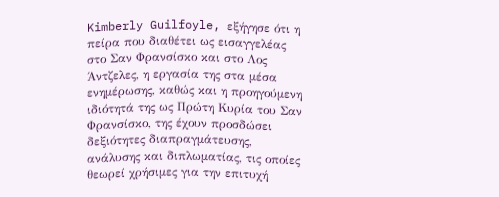Kimberly Guilfoyle, εξήγησε ότι η πείρα που διαθέτει ως εισαγγελέας στο Σαν Φρανσίσκο και στο Λος Άντζελες, η εργασία της στα μέσα ενημέρωσης, καθώς και η προηγούμενη ιδιότητά της ως Πρώτη Κυρία του Σαν Φρανσίσκο, της έχουν προσδώσει δεξιότητες διαπραγμάτευσης, ανάλυσης και διπλωματίας, τις οποίες θεωρεί χρήσιμες για την επιτυχή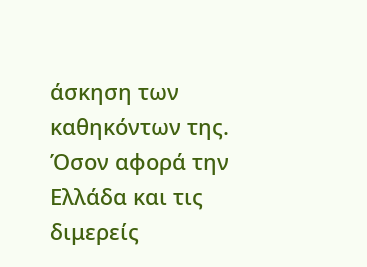άσκηση των καθηκόντων της. Όσον αφορά την Ελλάδα και τις διμερείς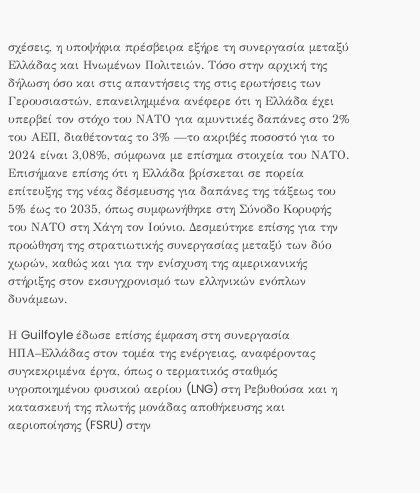σχέσεις, η υποψήφια πρέσβειρα εξήρε τη συνεργασία μεταξύ Ελλάδας και Ηνωμένων Πολιτειών. Τόσο στην αρχική της δήλωση όσο και στις απαντήσεις της στις ερωτήσεις των Γερουσιαστών, επανειλημμένα ανέφερε ότι η Ελλάδα έχει υπερβεί τον στόχο του ΝΑΤΟ για αμυντικές δαπάνες στο 2% του ΑΕΠ, διαθέτοντας το 3% —το ακριβές ποσοστό για το 2024 είναι 3,08%, σύμφωνα με επίσημα στοιχεία του ΝΑΤΟ. Επισήμανε επίσης ότι η Ελλάδα βρίσκεται σε πορεία επίτευξης της νέας δέσμευσης για δαπάνες της τάξεως του 5% έως το 2035, όπως συμφωνήθηκε στη Σύνοδο Κορυφής του ΝΑΤΟ στη Χάγη τον Ιούνιο. Δεσμεύτηκε επίσης για την προώθηση της στρατιωτικής συνεργασίας μεταξύ των δύο χωρών, καθώς και για την ενίσχυση της αμερικανικής στήριξης στον εκσυγχρονισμό των ελληνικών ενόπλων δυνάμεων.

Η Guilfoyle έδωσε επίσης έμφαση στη συνεργασία ΗΠΑ–Ελλάδας στον τομέα της ενέργειας, αναφέροντας συγκεκριμένα έργα, όπως ο τερματικός σταθμός υγροποιημένου φυσικού αερίου (LNG) στη Ρεβυθούσα και η κατασκευή της πλωτής μονάδας αποθήκευσης και αεριοποίησης (FSRU) στην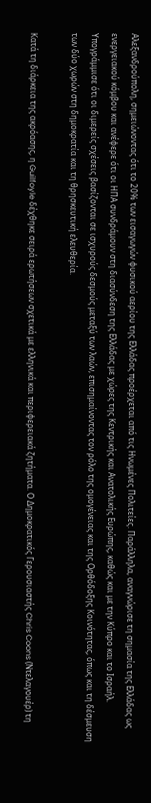Αλεξανδρούπολη, σημειώνοντας ότι το 20% των εισαγωγών φυσικού αερίου της Ελλάδας προέρχεται από τις Ηνωμένες Πολιτείες. Παράλληλα, αναγνώρισε τη σημασία της Ελλάδας ως ενεργειακού κόμβου και ανέφερε ότι οι ΗΠΑ συνδράμουν στη διασύνδεση της Ελλάδας με χώρες της Κεντρικής και Ανατολικής Ευρώπης, καθώς και με την Κύπρο και το Ισραήλ. Υπογράμμισε ότι οι διμερείς σχέσεις βασίζονται σε ισχυρούς δεσμούς μεταξύ των λαών, επισημαίνοντας τον ρόλο της ομογένειας και της Ορθόδοξης Κοινότητας, όπως και τη δέσμευση των δύο χωρών στη δημοκρατία και τη θρησκευτική ελευθερία.

Κατά τη διάρκεια της ακρόασης, η Guilfoyle δέχθηκε σειρά ερωτήσεων σχετικά με ελληνικά και περιφερειακά ζητήματα. Ο Δημοκρατικός Γερουσιαστής Chris Coons (Ντελαγουέρ) τη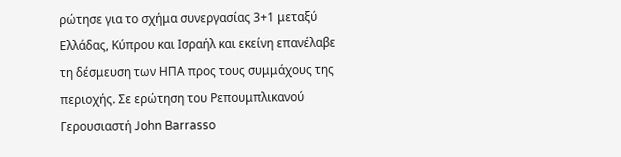ρώτησε για το σχήμα συνεργασίας 3+1 μεταξύ Ελλάδας, Κύπρου και Ισραήλ και εκείνη επανέλαβε τη δέσμευση των ΗΠΑ προς τους συμμάχους της περιοχής. Σε ερώτηση του Ρεπουμπλικανού Γερουσιαστή John Barrasso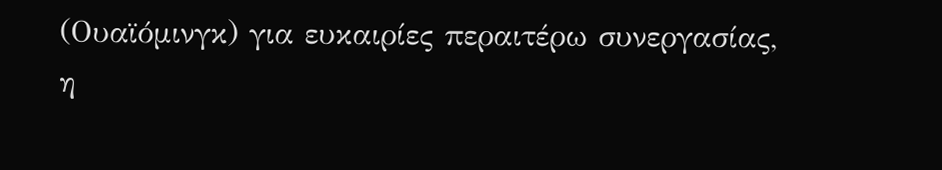(Ουαϊόμινγκ) για ευκαιρίες περαιτέρω συνεργασίας, η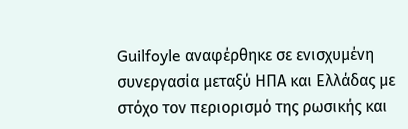Guilfoyle αναφέρθηκε σε ενισχυμένη συνεργασία μεταξύ ΗΠΑ και Ελλάδας με στόχο τον περιορισμό της ρωσικής και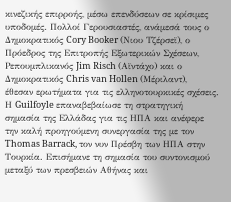κινεζικής επιρροής, μέσω επενδύσεων σε κρίσιμες υποδομές. Πολλοί Γερουσιαστές, ανάμεσά τους ο Δημοκρατικός Cory Booker (Νιου Τζέρσεϊ), ο Πρόεδρος της Επιτροπής Εξωτερικών Σχέσεων, Ρεπουμπλικανός Jim Risch (Αϊντάχο) και ο Δημοκρατικός Chris van Hollen (Μέριλαντ), έθεσαν ερωτήματα για τις ελληνοτουρκικές σχέσεις. Η Guilfoyle επαναβεβαίωσε τη στρατηγική σημασία της Ελλάδας για τις ΗΠΑ και ανέφερε την καλή προηγούμενη συνεργασία της με τον Thomas Barrack, τον νυν Πρέσβη των ΗΠΑ στην Τουρκία. Επισήμανε τη σημασία του συντονισμού μεταξύ των πρεσβειών Αθήνας και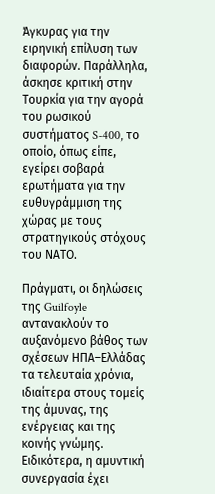Άγκυρας για την ειρηνική επίλυση των διαφορών. Παράλληλα, άσκησε κριτική στην Τουρκία για την αγορά του ρωσικού συστήματος S-400, το οποίο, όπως είπε, εγείρει σοβαρά ερωτήματα για την ευθυγράμμιση της χώρας με τους στρατηγικούς στόχους του ΝΑΤΟ.

Πράγματι, οι δηλώσεις της Guilfoyle αντανακλούν το αυξανόμενο βάθος των σχέσεων ΗΠΑ–Ελλάδας τα τελευταία χρόνια, ιδιαίτερα στους τομείς της άμυνας, της ενέργειας και της κοινής γνώμης. Ειδικότερα, η αμυντική συνεργασία έχει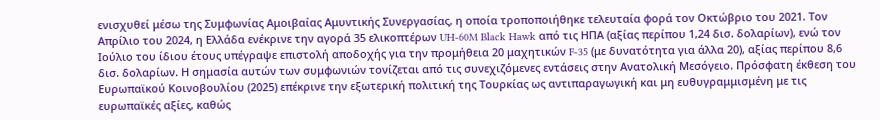ενισχυθεί μέσω της Συμφωνίας Αμοιβαίας Αμυντικής Συνεργασίας, η οποία τροποποιήθηκε τελευταία φορά τον Οκτώβριο του 2021. Τον Απρίλιο του 2024, η Ελλάδα ενέκρινε την αγορά 35 ελικοπτέρων UH-60M Black Hawk από τις ΗΠΑ (αξίας περίπου 1,24 δισ. δολαρίων), ενώ τον Ιούλιο του ίδιου έτους υπέγραψε επιστολή αποδοχής για την προμήθεια 20 μαχητικών F-35 (με δυνατότητα για άλλα 20), αξίας περίπου 8,6 δισ. δολαρίων. Η σημασία αυτών των συμφωνιών τονίζεται από τις συνεχιζόμενες εντάσεις στην Ανατολική Μεσόγειο. Πρόσφατη έκθεση του Ευρωπαϊκού Κοινοβουλίου (2025) επέκρινε την εξωτερική πολιτική της Τουρκίας ως αντιπαραγωγική και μη ευθυγραμμισμένη με τις ευρωπαϊκές αξίες, καθώς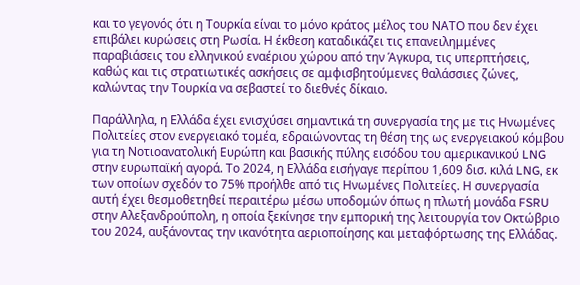και το γεγονός ότι η Τουρκία είναι το μόνο κράτος μέλος του ΝΑΤΟ που δεν έχει επιβάλει κυρώσεις στη Ρωσία. Η έκθεση καταδικάζει τις επανειλημμένες παραβιάσεις του ελληνικού εναέριου χώρου από την Άγκυρα, τις υπερπτήσεις, καθώς και τις στρατιωτικές ασκήσεις σε αμφισβητούμενες θαλάσσιες ζώνες, καλώντας την Τουρκία να σεβαστεί το διεθνές δίκαιο.

Παράλληλα, η Ελλάδα έχει ενισχύσει σημαντικά τη συνεργασία της με τις Ηνωμένες Πολιτείες στον ενεργειακό τομέα, εδραιώνοντας τη θέση της ως ενεργειακού κόμβου για τη Νοτιοανατολική Ευρώπη και βασικής πύλης εισόδου του αμερικανικού LNG στην ευρωπαϊκή αγορά. Το 2024, η Ελλάδα εισήγαγε περίπου 1,609 δισ. κιλά LNG, εκ των οποίων σχεδόν το 75% προήλθε από τις Ηνωμένες Πολιτείες. Η συνεργασία αυτή έχει θεσμοθετηθεί περαιτέρω μέσω υποδομών όπως η πλωτή μονάδα FSRU στην Αλεξανδρούπολη, η οποία ξεκίνησε την εμπορική της λειτουργία τον Οκτώβριο του 2024, αυξάνοντας την ικανότητα αεριοποίησης και μεταφόρτωσης της Ελλάδας.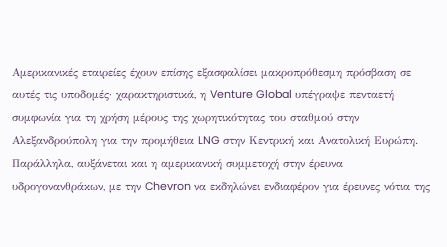Αμερικανικές εταιρείες έχουν επίσης εξασφαλίσει μακροπρόθεσμη πρόσβαση σε αυτές τις υποδομές· χαρακτηριστικά, η Venture Global υπέγραψε πενταετή συμφωνία για τη χρήση μέρους της χωρητικότητας του σταθμού στην Αλεξανδρούπολη για την προμήθεια LNG στην Κεντρική και Ανατολική Ευρώπη. Παράλληλα, αυξάνεται και η αμερικανική συμμετοχή στην έρευνα υδρογονανθράκων, με την Chevron να εκδηλώνει ενδιαφέρον για έρευνες νότια της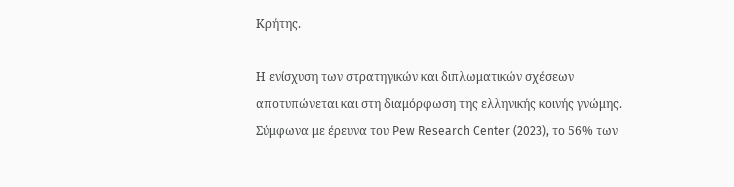Κρήτης.

Η ενίσχυση των στρατηγικών και διπλωματικών σχέσεων αποτυπώνεται και στη διαμόρφωση της ελληνικής κοινής γνώμης. Σύμφωνα με έρευνα του Pew Research Center (2023), το 56% των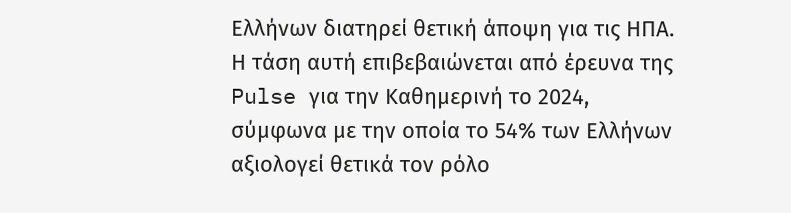Ελλήνων διατηρεί θετική άποψη για τις ΗΠΑ. Η τάση αυτή επιβεβαιώνεται από έρευνα της Pulse για την Καθημερινή το 2024, σύμφωνα με την οποία το 54% των Ελλήνων αξιολογεί θετικά τον ρόλο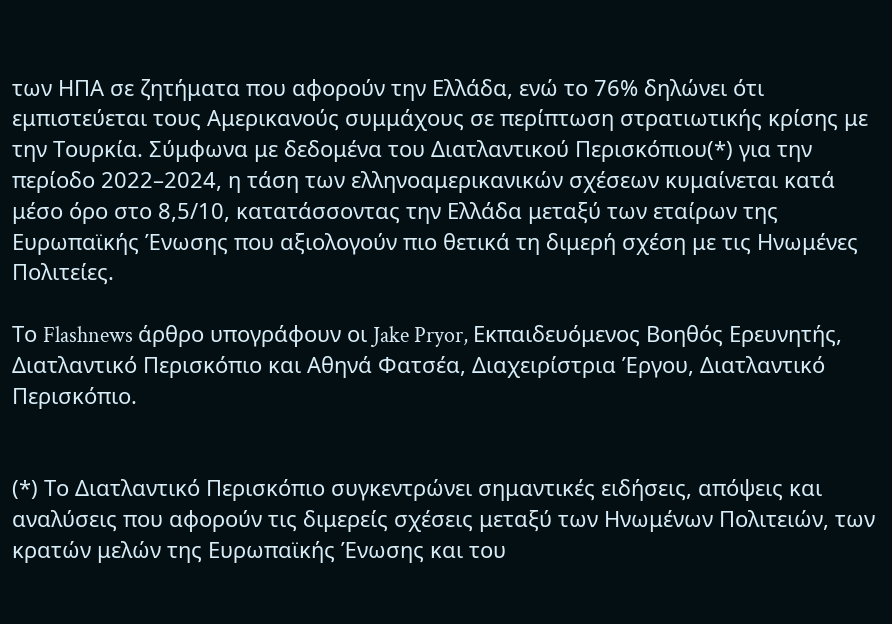των ΗΠΑ σε ζητήματα που αφορούν την Ελλάδα, ενώ το 76% δηλώνει ότι εμπιστεύεται τους Αμερικανούς συμμάχους σε περίπτωση στρατιωτικής κρίσης με την Τουρκία. Σύμφωνα με δεδομένα του Διατλαντικού Περισκόπιου(*) για την περίοδο 2022–2024, η τάση των ελληνοαμερικανικών σχέσεων κυμαίνεται κατά μέσο όρο στο 8,5/10, κατατάσσοντας την Ελλάδα μεταξύ των εταίρων της Ευρωπαϊκής Ένωσης που αξιολογούν πιο θετικά τη διμερή σχέση με τις Ηνωμένες Πολιτείες.

Το Flashnews άρθρο υπογράφουν οι Jake Pryor, Εκπαιδευόμενος Βοηθός Ερευνητής, Διατλαντικό Περισκόπιο και Αθηνά Φατσέα, Διαχειρίστρια Έργου, Διατλαντικό Περισκόπιο.


(*) Το Διατλαντικό Περισκόπιο συγκεντρώνει σημαντικές ειδήσεις, απόψεις και αναλύσεις που αφορούν τις διμερείς σχέσεις μεταξύ των Ηνωμένων Πολιτειών, των κρατών μελών της Ευρωπαϊκής Ένωσης και του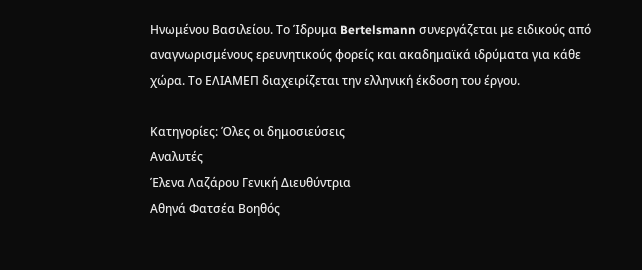Ηνωμένου Βασιλείου. Το Ίδρυμα Bertelsmann συνεργάζεται με ειδικούς από αναγνωρισμένους ερευνητικούς φορείς και ακαδημαϊκά ιδρύματα για κάθε χώρα. Το ΕΛΙΑΜΕΠ διαχειρίζεται την ελληνική έκδοση του έργου.

Κατηγορίες: Όλες οι δημοσιεύσεις
Αναλυτές
Έλενα Λαζάρου Γενική Διευθύντρια
Αθηνά Φατσέα Βοηθός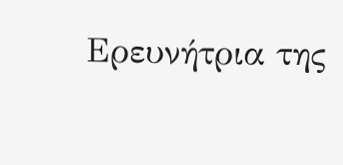Ερευνήτρια της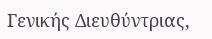Γενικής Διευθύντριας,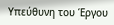Υπεύθυνη του Έργου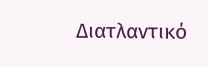Διατλαντικό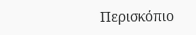Περισκόπιο